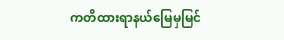ကတိထားရာနယ်မြေမှမြင်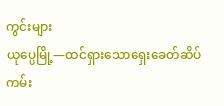ကွင်းများ
ယုပ္ပေမြို့—ထင်ရှားသောရှေးခေတ်ဆိပ်ကမ်း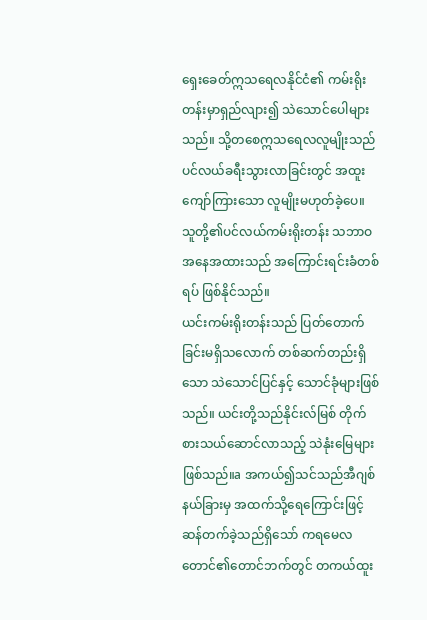ရှေးခေတ်ဣသရေလနိုင်ငံ၏ ကမ်းရိုးတန်းမှာရှည်လျား၍ သဲသောင်ပေါများသည်။ သို့တစေဣသရေလလူမျိုးသည် ပင်လယ်ခရီးသွားလာခြင်းတွင် အထူးကျော်ကြားသော လူမျိုးမဟုတ်ခဲ့ပေ။ သူတို့၏ပင်လယ်ကမ်းရိုးတန်း သဘာဝအနေအထားသည် အကြောင်းရင်းခံတစ်ရပ် ဖြစ်နိုင်သည်။
ယင်းကမ်းရိုးတန်းသည် ပြတ်တောက်ခြင်းမရှိသလောက် တစ်ဆက်တည်းရှိသော သဲသောင်ပြင်နှင့် သောင်ခုံများဖြစ်သည်။ ယင်းတို့သည်နိုင်းလ်မြစ် တိုက်စားသယ်ဆောင်လာသည့် သဲနုံးမြေများဖြစ်သည်။a အကယ်၍သင်သည်အီဂျစ်နယ်ခြားမှ အထက်သို့ရေကြောင်းဖြင့် ဆန်တက်ခဲ့သည်ရှိသော် ကရမေလတောင်၏တောင်ဘက်တွင် တကယ်ထူး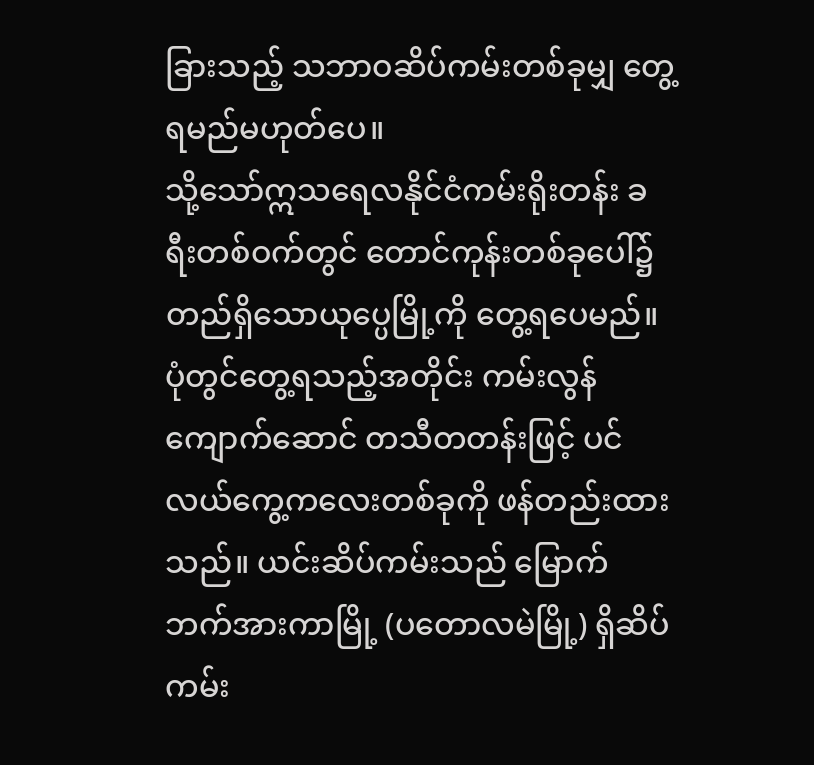ခြားသည့် သဘာဝဆိပ်ကမ်းတစ်ခုမျှ တွေ့ရမည်မဟုတ်ပေ။
သို့သော်ဣသရေလနိုင်ငံကမ်းရိုးတန်း ခရီးတစ်ဝက်တွင် တောင်ကုန်းတစ်ခုပေါ်၌ တည်ရှိသောယုပ္ပေမြို့ကို တွေ့ရပေမည်။ ပုံတွင်တွေ့ရသည့်အတိုင်း ကမ်းလွန်ကျောက်ဆောင် တသီတတန်းဖြင့် ပင်လယ်ကွေ့ကလေးတစ်ခုကို ဖန်တည်းထားသည်။ ယင်းဆိပ်ကမ်းသည် မြောက်ဘက်အားကာမြို့ (ပတောလမဲမြို့) ရှိဆိပ်ကမ်း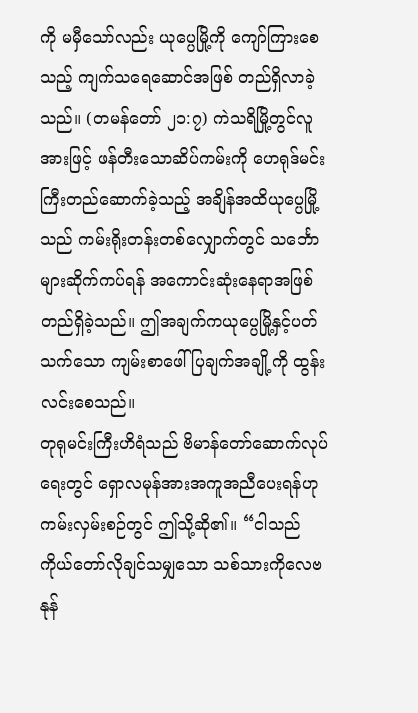ကို မမှီသော်လည်း ယုပ္ပေမြို့ကို ကျော်ကြားစေသည့် ကျက်သရေဆောင်အဖြစ် တည်ရှိလာခဲ့သည်။ (တမန်တော် ၂၁:၇) ကဲသရိမြို့တွင်လူအားဖြင့် ဖန်တီးသောဆိပ်ကမ်းကို ဟေရုဒ်မင်းကြီးတည်ဆောက်ခဲ့သည့် အချိန်အထိယုပ္ပေမြို့သည် ကမ်းရိုးတန်းတစ်လျှောက်တွင် သင်္ဘောများဆိုက်ကပ်ရန် အကောင်းဆုံးနေရာအဖြစ် တည်ရှိခဲ့သည်။ ဤအချက်ကယုပ္ပေမြို့နှင့်ပတ်သက်သော ကျမ်းစာဖေါ်ပြချက်အချို့ကို ထွန်းလင်းစေသည်။
တုရုမင်းကြီးဟိရံသည် ဗိမာန်တော်ဆောက်လုပ်ရေးတွင် ရှောလမုန်အားအကူအညီပေးရန်ဟု ကမ်းလှမ်းစဉ်တွင် ဤသို့ဆို၏။ “ငါသည်ကိုယ်တော်လိုချင်သမျှသော သစ်သားကိုလေဗနုန်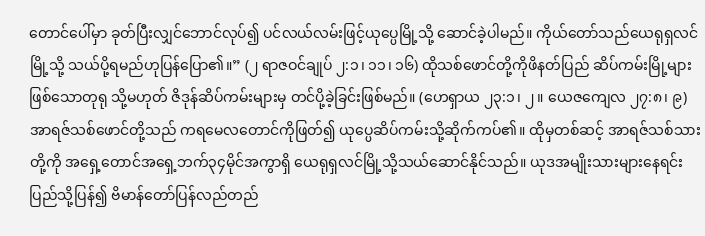တောင်ပေါ်မှာ ခုတ်ပြီးလျှင်ဘောင်လုပ်၍ ပင်လယ်လမ်းဖြင့်ယုပ္ပေမြို့သို့ ဆောင်ခဲ့ပါမည်။ ကိုယ်တော်သည်ယေရုရှလင်မြို့သို့ သယ်ပို့ရမည်ဟုပြန်ပြော၏။” (၂ ရာဇဝင်ချုပ် ၂:၁၊ ၁၁၊ ၁၆) ထိုသစ်ဖောင်တို့ကိုဖိနတ်ပြည် ဆိပ်ကမ်းမြို့များဖြစ်သောတုရု သို့မဟုတ် ဇိဒုန်ဆိပ်ကမ်းများမှ တင်ပို့ခဲ့ခြင်းဖြစ်မည်။ (ဟေရှာယ ၂၃:၁၊ ၂။ ယေဇကျေလ ၂၇:၈၊ ၉) အာရဇ်သစ်ဖောင်တို့သည် ကရမေလတောင်ကိုဖြတ်၍ ယုပ္ပေဆိပ်ကမ်းသို့ဆိုက်ကပ်၏။ ထိုမှတစ်ဆင့် အာရဇ်သစ်သားတို့ကို အရှေ့တောင်အရှေ့ဘက်၃၄မိုင်အကွာရှိ ယေရုရှလင်မြို့သို့သယ်ဆောင်နိုင်သည်။ ယုဒအမျိုးသားများနေရင်းပြည်သို့ပြန်၍ ဗိမာန်တော်ပြန်လည်တည်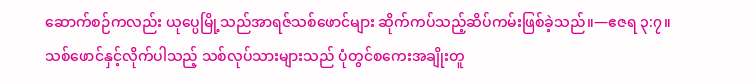ဆောက်စဉ်ကလည်း ယုပ္ပေမြို့သည်အာရဇ်သစ်ဖောင်များ ဆိုက်ကပ်သည့်ဆိပ်ကမ်းဖြစ်ခဲ့သည်။—ဧဇရ ၃:၇။
သစ်ဖောင်နှင့်လိုက်ပါသည့် သစ်လုပ်သားများသည် ပုံတွင်စကေးအချိုးတူ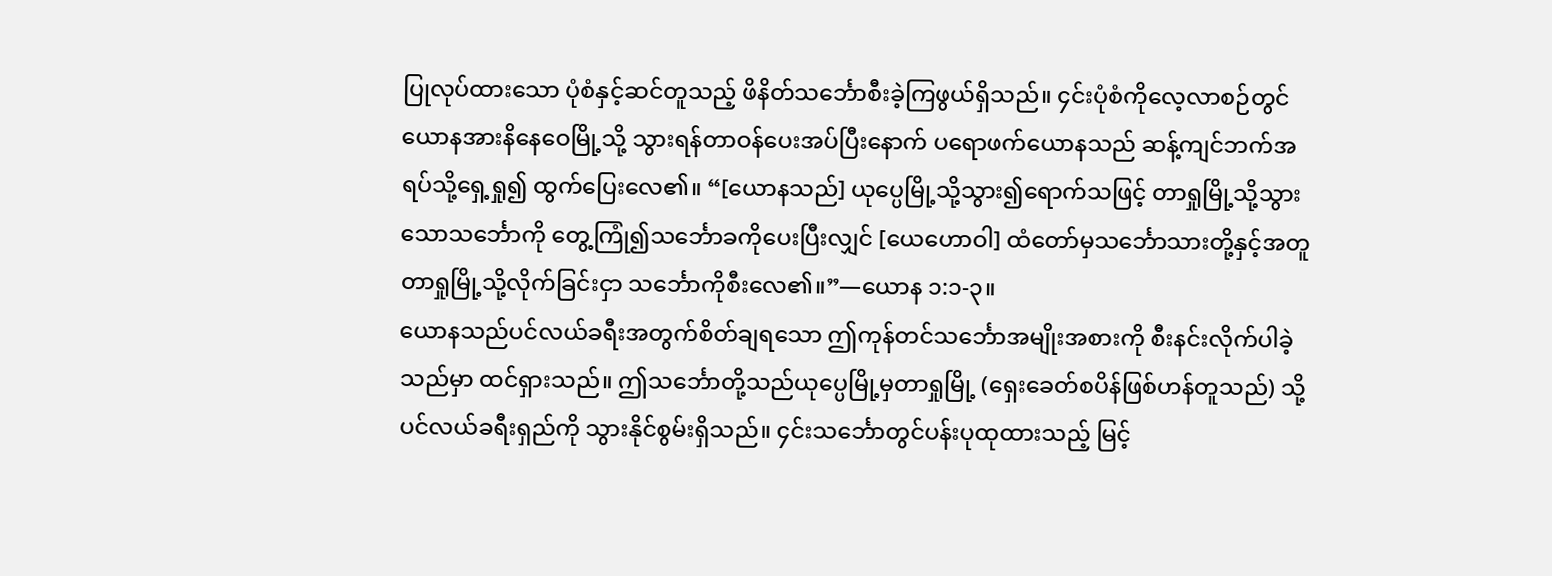ပြုလုပ်ထားသော ပုံစံနှင့်ဆင်တူသည့် ဖိနိတ်သင်္ဘောစီးခဲ့ကြဖွယ်ရှိသည်။ ၄င်းပုံစံကိုလေ့လာစဉ်တွင် ယောနအားနိနေဝေမြို့သို့ သွားရန်တာဝန်ပေးအပ်ပြီးနောက် ပရောဖက်ယောနသည် ဆန့်ကျင်ဘက်အရပ်သို့ရှေ့ရှု၍ ထွက်ပြေးလေ၏။ “[ယောနသည်] ယုပ္ပေမြို့သို့သွား၍ရောက်သဖြင့် တာရှုမြို့သို့သွားသောသင်္ဘောကို တွေ့ကြုံ၍သင်္ဘောခကိုပေးပြီးလျှင် [ယေဟောဝါ] ထံတော်မှသင်္ဘောသားတို့နှင့်အတူ တာရှုမြို့သို့လိုက်ခြင်းငှာ သင်္ဘောကိုစီးလေ၏။”—ယောန ၁:၁-၃။
ယောနသည်ပင်လယ်ခရီးအတွက်စိတ်ချရသော ဤကုန်တင်သင်္ဘောအမျိုးအစားကို စီးနင်းလိုက်ပါခဲ့သည်မှာ ထင်ရှားသည်။ ဤသင်္ဘောတို့သည်ယုပ္ပေမြို့မှတာရှုမြို့ (ရှေးခေတ်စပိန်ဖြစ်ဟန်တူသည်) သို့ပင်လယ်ခရီးရှည်ကို သွားနိုင်စွမ်းရှိသည်။ ၄င်းသင်္ဘောတွင်ပန်းပုထုထားသည့် မြင့်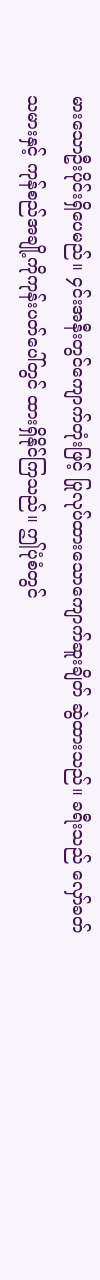မားသောဦးပိုင်းရှိပေမည်။ ၄င်းအနီးတွင်ကျောက်တုံးဖြင့် ပြုလုပ်ထားသောကျောက်ဆူးချိတ် ဆွဲထားသည်။ ခရီးသည် လှော်ခတ်သမားနှင့် ကုန်စည်အချို့ကိုကုန်းပတ်ပေါ်တွင် ထားရှိနိုင်ကြသည်။ ဤပုံစံတွင်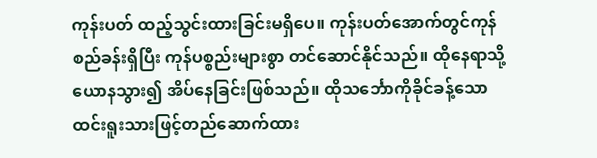ကုန်းပတ် ထည့်သွင်းထားခြင်းမရှိပေ။ ကုန်းပတ်အောက်တွင်ကုန်စည်ခန်းရှိပြီး ကုန်ပစ္စည်းများစွာ တင်ဆောင်နိုင်သည်။ ထိုနေရာသို့ယောနသွား၍ အိပ်နေခြင်းဖြစ်သည်။ ထိုသင်္ဘောကိုခိုင်ခန့်သော ထင်းရူးသားဖြင့်တည်ဆောက်ထား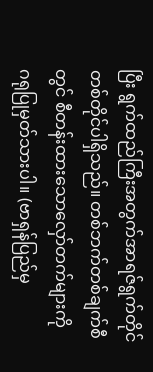ပြီး ရွက်ထည်ကြီးအတွက်အာရဇ်ရွက်တိုင် တစ်တိုင်ပါရှိသည်။ တစ်ဘက်တစ်ချက်စီတွင် စီတန်းထားသောလှော်တက်များကို ဂရုပြုမှတ်သားပါ။ (ဗာရှန်ပြည်မှ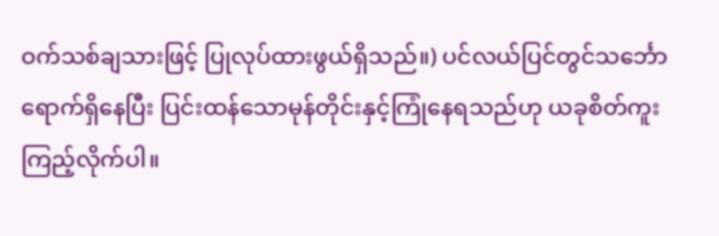ဝက်သစ်ချသားဖြင့် ပြုလုပ်ထားဖွယ်ရှိသည်။) ပင်လယ်ပြင်တွင်သင်္ဘောရောက်ရှိနေပြီး ပြင်းထန်သောမုန်တိုင်းနှင့်ကြုံနေရသည်ဟု ယခုစိတ်ကူးကြည့်လိုက်ပါ။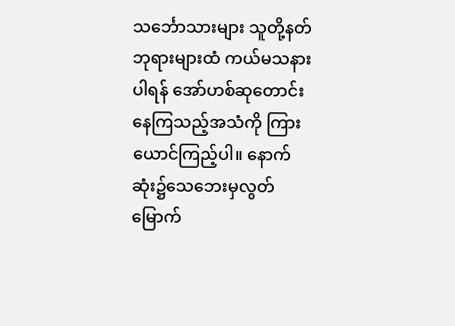သင်္ဘောသားများ သူတို့နတ်ဘုရားများထံ ကယ်မသနားပါရန် အော်ဟစ်ဆုတောင်းနေကြသည့်အသံကို ကြားယောင်ကြည့်ပါ။ နောက်ဆုံး၌သေဘေးမှလွတ်မြောက်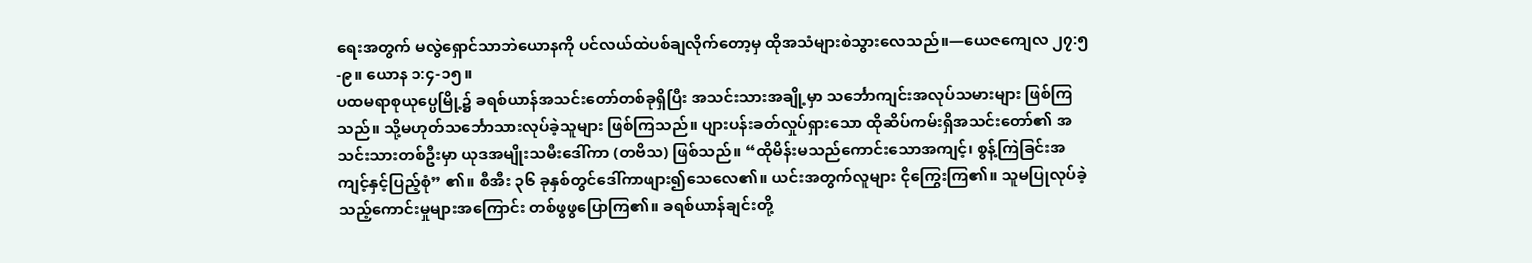ရေးအတွက် မလွဲရှောင်သာဘဲယောနကို ပင်လယ်ထဲပစ်ချလိုက်တော့မှ ထိုအသံများစဲသွားလေသည်။—ယေဇကျေလ ၂၇:၅-၉။ ယောန ၁:၄-၁၅။
ပထမရာစုယုပ္ပေမြို့၌ ခရစ်ယာန်အသင်းတော်တစ်ခုရှိပြီး အသင်းသားအချို့မှာ သင်္ဘောကျင်းအလုပ်သမားများ ဖြစ်ကြသည်။ သို့မဟုတ်သင်္ဘောသားလုပ်ခဲ့သူများ ဖြစ်ကြသည်။ ပျားပန်းခတ်လှုပ်ရှားသော ထိုဆိပ်ကမ်းရှိအသင်းတော်၏ အသင်းသားတစ်ဦးမှာ ယုဒအမျိုးသမီးဒေါ်ကာ (တဗိသ) ဖြစ်သည်။ “ထိုမိန်းမသည်ကောင်းသောအကျင့်၊ စွန့်ကြဲခြင်းအကျင့်နှင့်ပြည့်စုံ” ၏။ စီအီး ၃၆ ခုနှစ်တွင်ဒေါ်ကာဖျား၍သေလေ၏။ ယင်းအတွက်လူများ ငိုကြွေးကြ၏။ သူမပြုလုပ်ခဲ့သည့်ကောင်းမှုများအကြောင်း တစ်ဖွဖွပြောကြ၏။ ခရစ်ယာန်ချင်းတို့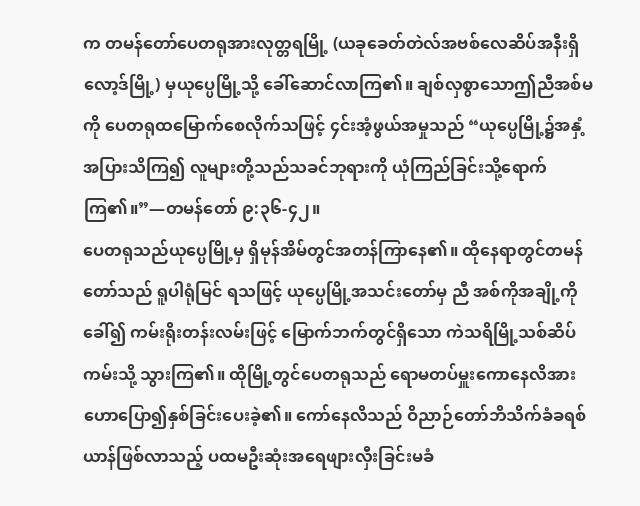က တမန်တော်ပေတရုအားလုတ္တရမြို့ (ယခုခေတ်တဲလ်အဗစ်လေဆိပ်အနီးရှိ လော့ဒ်မြို့) မှယုပ္ပေမြို့သို့ ခေါ်ဆောင်လာကြ၏။ ချစ်လှစွာသောဤညီအစ်မကို ပေတရုထမြောက်စေလိုက်သဖြင့် ၄င်းအံ့ဖွယ်အမှုသည် “ယုပ္ပေမြို့၌အနှံ့အပြားသိကြ၍ လူများတို့သည်သခင်ဘုရားကို ယုံကြည်ခြင်းသို့ရောက်ကြ၏။”—တမန်တော် ၉:၃၆-၄၂။
ပေတရုသည်ယုပ္ပေမြို့မှ ရှိမုန်အိမ်တွင်အတန်ကြာနေ၏။ ထိုနေရာတွင်တမန်တော်သည် ရူပါရုံမြင် ရသဖြင့် ယုပ္ပေမြို့အသင်းတော်မှ ညီ အစ်ကိုအချို့ကိုခေါ်၍ ကမ်းရိုးတန်းလမ်းဖြင့် မြောက်ဘက်တွင်ရှိသော ကဲသရိမြို့သစ်ဆိပ်ကမ်းသို့ သွားကြ၏။ ထိုမြို့တွင်ပေတရုသည် ရောမတပ်မှူးကောနေလိအား ဟောပြော၍နှစ်ခြင်းပေးခဲ့၏။ ကော်နေလိသည် ဝိညာဉ်တော်ဘိသိက်ခံခရစ်ယာန်ဖြစ်လာသည့် ပထမဦးဆုံးအရေဖျားလှီးခြင်းမခံ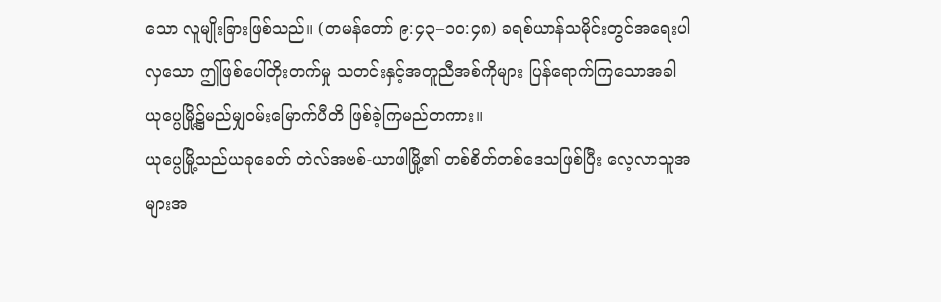သော လူမျိုးခြားဖြစ်သည်။ (တမန်တော် ၉:၄၃–၁၀:၄၈) ခရစ်ယာန်သမိုင်းတွင်အရေးပါလှသော ဤဖြစ်ပေါ်တိုးတက်မှု သတင်းနှင့်အတူညီအစ်ကိုများ ပြန်ရောက်ကြသောအခါ ယုပ္ပေမြို့၌မည်မျှဝမ်းမြောက်ပီတိ ဖြစ်ခဲ့ကြမည်တကား။
ယုပ္ပေမြို့သည်ယခုခေတ် တဲလ်အဗစ်-ယာဖါမြို့၏ တစ်စိတ်တစ်ဒေသဖြစ်ပြီး လေ့လာသူအများအ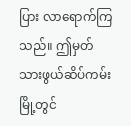ပြား လာရောက်ကြသည်။ ဤမှတ်သားဖွယ်ဆိပ်ကမ်းမြို့တွင်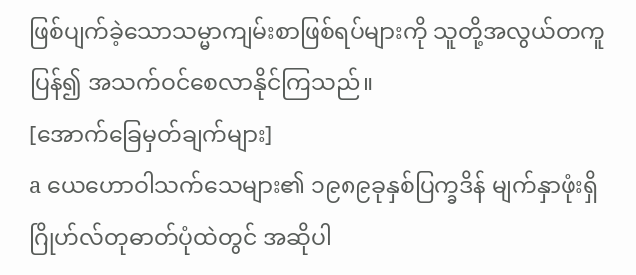ဖြစ်ပျက်ခဲ့သောသမ္မာကျမ်းစာဖြစ်ရပ်များကို သူတို့အလွယ်တကူပြန်၍ အသက်ဝင်စေလာနိုင်ကြသည်။
[အောက်ခြေမှတ်ချက်များ]
a ယေဟောဝါသက်သေများ၏ ၁၉၈၉ခုနှစ်ပြက္ခဒိန် မျက်နှာဖုံးရှိဂြိုဟ်လ်တုဓာတ်ပုံထဲတွင် အဆိုပါ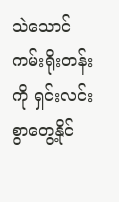သဲသောင်ကမ်းရိုးတန်းကို ရှင်းလင်းစွာတွေ့နိုင်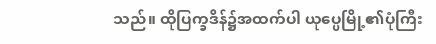သည်။ ထိုပြက္ခဒိန်၌အထက်ပါ ယုပ္ပေမြို့၏ပုံကြီး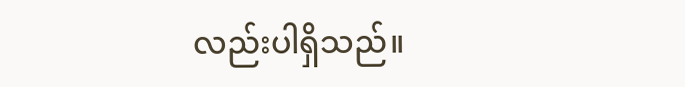လည်းပါရှိသည်။